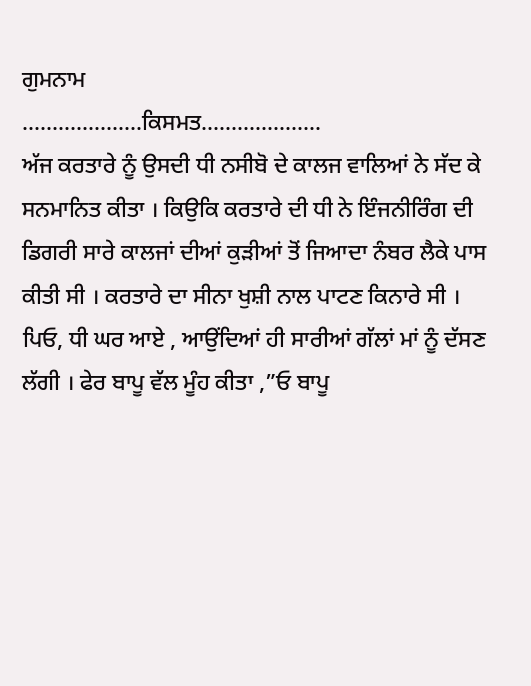ਗੁਮਨਾਮ
………………..ਕਿਸਮਤ………………..
ਅੱਜ ਕਰਤਾਰੇ ਨੂੰ ਉਸਦੀ ਧੀ ਨਸੀਬੋ ਦੇ ਕਾਲਜ ਵਾਲਿਆਂ ਨੇ ਸੱਦ ਕੇ ਸਨਮਾਨਿਤ ਕੀਤਾ । ਕਿਉਕਿ ਕਰਤਾਰੇ ਦੀ ਧੀ ਨੇ ਇੰਜਨੀਰਿੰਗ ਦੀ ਡਿਗਰੀ ਸਾਰੇ ਕਾਲਜਾਂ ਦੀਆਂ ਕੁੜੀਆਂ ਤੋਂ ਜਿਆਦਾ ਨੰਬਰ ਲੈਕੇ ਪਾਸ ਕੀਤੀ ਸੀ । ਕਰਤਾਰੇ ਦਾ ਸੀਨਾ ਖੁਸ਼ੀ ਨਾਲ ਪਾਟਣ ਕਿਨਾਰੇ ਸੀ ।
ਪਿਓ, ਧੀ ਘਰ ਆਏ , ਆਉਂਦਿਆਂ ਹੀ ਸਾਰੀਆਂ ਗੱਲਾਂ ਮਾਂ ਨੂੰ ਦੱਸਣ ਲੱਗੀ । ਫੇਰ ਬਾਪੂ ਵੱਲ ਮੂੰਹ ਕੀਤਾ ,”ਓ ਬਾਪੂ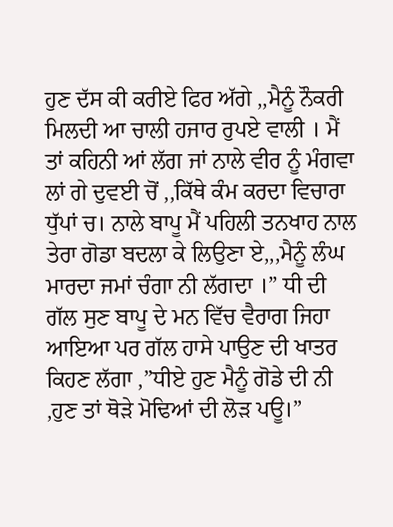ਹੁਣ ਦੱਸ ਕੀ ਕਰੀਏ ਫਿਰ ਅੱਗੇ ,,ਮੈਨੂੰ ਨੌਕਰੀ ਮਿਲਦੀ ਆ ਚਾਲੀ ਹਜਾਰ ਰੁਪਏ ਵਾਲੀ । ਮੈਂ ਤਾਂ ਕਹਿਨੀ ਆਂ ਲੱਗ ਜਾਂ ਨਾਲੇ ਵੀਰ ਨੂੰ ਮੰਗਵਾ ਲਾਂ ਗੇ ਦੁਵਈ ਚੋਂ ,,ਕਿੱਥੇ ਕੰਮ ਕਰਦਾ ਵਿਚਾਰਾ ਧੁੱਪਾਂ ਚ। ਨਾਲੇ ਬਾਪੂ ਮੈਂ ਪਹਿਲੀ ਤਨਖਾਹ ਨਾਲ ਤੇਰਾ ਗੋਡਾ ਬਦਲਾ ਕੇ ਲਿਉਣਾ ਏ,,,ਮੈਨੂੰ ਲੰਘ ਮਾਰਦਾ ਜਮਾਂ ਚੰਗਾ ਨੀ ਲੱਗਦਾ ।” ਧੀ ਦੀ ਗੱਲ ਸੁਣ ਬਾਪੂ ਦੇ ਮਨ ਵਿੱਚ ਵੈਰਾਗ ਜਿਹਾ ਆਇਆ ਪਰ ਗੱਲ ਹਾਸੇ ਪਾਉਣ ਦੀ ਖਾਤਰ ਕਿਹਣ ਲੱਗਾ ,”ਧੀਏ ਹੁਣ ਮੈਨੂੰ ਗੋਡੇ ਦੀ ਨੀ ,ਹੁਣ ਤਾਂ ਥੋੜੇ ਮੋਢਿਆਂ ਦੀ ਲੋੜ ਪਊ।”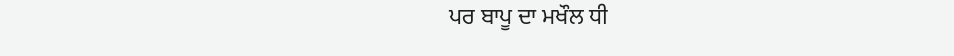ਪਰ ਬਾਪੂ ਦਾ ਮਖੌਲ ਧੀ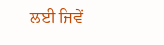ਲਈ ਜਿਵੇਂ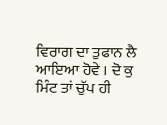ਵਿਰਾਗ ਦਾ ਤੁਫਾਨ ਲੈ ਆਇਆ ਹੋਵੇ । ਦੋ ਕੁ ਮਿੰਟ ਤਾਂ ਚੁੱਪ ਹੀ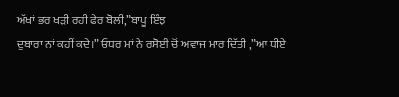ਅੱਖਾਂ ਭਰ ਖੜੀ ਰਹੀ ਫੇਰ ਬੋਲੀ,”ਬਾਪੂ ਇੰਝ
ਦੁਬਾਰਾ ਨਾਂ ਕਹੀਂ ਕਦੇ।” ਓਧਰ ਮਾਂ ਨੇ ਰਸੋਈ ਚੋਂ ਅਵਾਜ ਮਾਰ ਦਿੱਤੀ ,”ਆ ਧੀਏ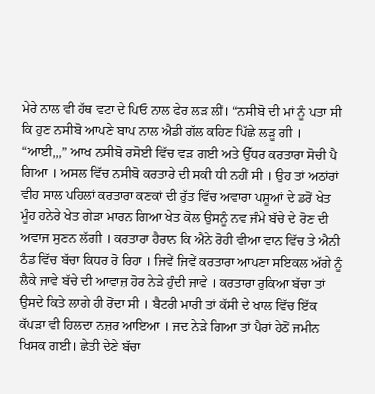ਮੇਰੇ ਨਾਲ ਵੀ ਹੱਥ ਵਟਾ ਦੇ ਪਿਓ ਨਾਲ ਫੇਰ ਲੜ ਲੀਂ। “ਨਸੀਬੋ ਦੀ ਮਾਂ ਨੂੰ ਪਤਾ ਸੀ ਕਿ ਹੁਣ ਨਸੀਬੋ ਆਪਣੇ ਬਾਪ ਨਾਲ ਐਡੀ ਗੱਲ ਕਹਿਣ ਪਿੱਛੇ ਲੜੂ ਗੀ ।
“ਆਈ,,,” ਆਖ ਨਸੀਬੋ ਰਸੋਈ ਵਿੱਚ ਵੜ ਗਈ ਅਤੇ ਉੱਧਰ ਕਰਤਾਰਾ ਸੋਚੀ ਪੈ ਗਿਆ । ਅਸਲ ਵਿੱਚ ਨਸੀਬੋ ਕਰਤਾਰੇ ਦੀ ਸਕੀ ਧੀ ਨਹੀਂ ਸੀ । ਉਹ ਤਾਂ ਅਠਾਂਰਾਂ ਵੀਹ ਸਾਲ ਪਹਿਲਾਂ ਕਰਤਾਰਾ ਕਣਕਾਂ ਦੀ ਰੁੱਤ ਵਿੱਚ ਅਵਾਰਾ ਪਸ਼ੂਆਂ ਦੇ ਡਰੋਂ ਖੇਤ ਮੂੰਹ ਹਨੇਰੇ ਖੇਤ ਗੇੜਾ ਮਾਰਨ ਗਿਆ ਖੇਤ ਕੋਲ ਉਸਨੂੰ ਨਵ ਜੰਮੇ ਬੱਚੇ ਦੇ ਰੋਣ ਦੀ ਅਵਾਜ ਸੁਣਨ ਲੱਗੀ । ਕਰਤਾਰਾ ਹੈਰਾਨ ਕਿ ਐਨੇ ਰੋਹੀ ਵੀਆ ਵਾਨ ਵਿੱਚ ਤੇ ਐਨੀ ਠੰਡ ਵਿੱਚ ਬੱਚਾ ਕਿਧਰ ਰੋ ਰਿਹਾ । ਜਿਵੇਂ ਜਿਵੇਂ ਕਰਤਾਰਾ ਆਪਣਾ ਸਇਕਲ ਅੱਗੇ ਨੂੰ ਲੈਕੇ ਜਾਵੇ ਬੱਚੇ ਦੀ ਆਵਾਜ਼ ਹੋਰ ਨੇੜੇ ਹੁੰਦੀ ਜਾਵੇ । ਕਰਤਾਰਾ ਰੁਕਿਆ ਬੱਚਾ ਤਾਂ ਉਸਦੇ ਕਿਤੇ ਲਾਗੇ ਹੀ ਰੋਂਦਾ ਸੀ । ਬੈਟਰੀ ਮਾਰੀ ਤਾਂ ਕੱਸੀ ਦੇ ਖਾਲ ਵਿੱਚ ਇੱਕ ਕੱਪੜਾ ਵੀ ਹਿਲਦਾ ਨਜ਼ਰ ਆਇਆ । ਜਦ ਨੇੜੇ ਗਿਆ ਤਾਂ ਪੈਰਾਂ ਹੇਠੋਂ ਜਮੀਨ ਖਿਸਕ ਗਈ। ਛੇਤੀ ਦੇਣੇ ਬੱਚਾ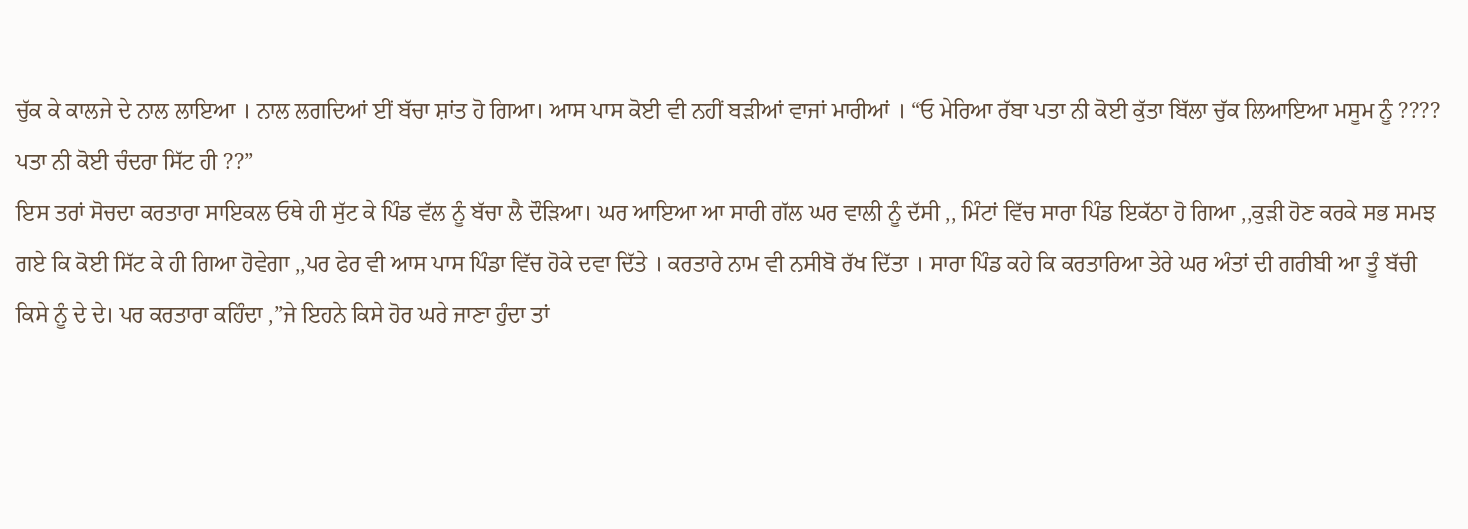ਚੁੱਕ ਕੇ ਕਾਲਜੇ ਦੇ ਨਾਲ ਲਾਇਆ । ਨਾਲ ਲਗਦਿਆਂ ਈਂ ਬੱਚਾ ਸ਼ਾਂਤ ਹੋ ਗਿਆ। ਆਸ ਪਾਸ ਕੋਈ ਵੀ ਨਹੀਂ ਬੜੀਆਂ ਵਾਜਾਂ ਮਾਰੀਆਂ । “ਓ ਮੇਰਿਆ ਰੱਬਾ ਪਤਾ ਨੀ ਕੋਈ ਕੁੱਤਾ ਬਿੱਲਾ ਚੁੱਕ ਲਿਆਇਆ ਮਸੂਮ ਨੂੰ ????
ਪਤਾ ਨੀ ਕੋਈ ਚੰਦਰਾ ਸਿੱਟ ਹੀ ??”
ਇਸ ਤਰਾਂ ਸੋਚਦਾ ਕਰਤਾਰਾ ਸਾਇਕਲ ਓਥੇ ਹੀ ਸੁੱਟ ਕੇ ਪਿੰਡ ਵੱਲ ਨੂੰ ਬੱਚਾ ਲੈ ਦੌੜਿਆ। ਘਰ ਆਇਆ ਆ ਸਾਰੀ ਗੱਲ ਘਰ ਵਾਲੀ ਨੂੰ ਦੱਸੀ ,, ਮਿੰਟਾਂ ਵਿੱਚ ਸਾਰਾ ਪਿੰਡ ਇਕੱਠਾ ਹੋ ਗਿਆ ,,ਕੁੜੀ ਹੋਣ ਕਰਕੇ ਸਭ ਸਮਝ ਗਏ ਕਿ ਕੋਈ ਸਿੱਟ ਕੇ ਹੀ ਗਿਆ ਹੋਵੇਗਾ ,,ਪਰ ਫੇਰ ਵੀ ਆਸ ਪਾਸ ਪਿੰਡਾ ਵਿੱਚ ਹੋਕੇ ਦਵਾ ਦਿੱਤੇ । ਕਰਤਾਰੇ ਨਾਮ ਵੀ ਨਸੀਬੋ ਰੱਖ ਦਿੱਤਾ । ਸਾਰਾ ਪਿੰਡ ਕਹੇ ਕਿ ਕਰਤਾਰਿਆ ਤੇਰੇ ਘਰ ਅੰਤਾਂ ਦੀ ਗਰੀਬੀ ਆ ਤੂੰ ਬੱਚੀ ਕਿਸੇ ਨੂੰ ਦੇ ਦੇ। ਪਰ ਕਰਤਾਰਾ ਕਹਿੰਦਾ ,”ਜੇ ਇਹਨੇ ਕਿਸੇ ਹੋਰ ਘਰੇ ਜਾਣਾ ਹੁੰਦਾ ਤਾਂ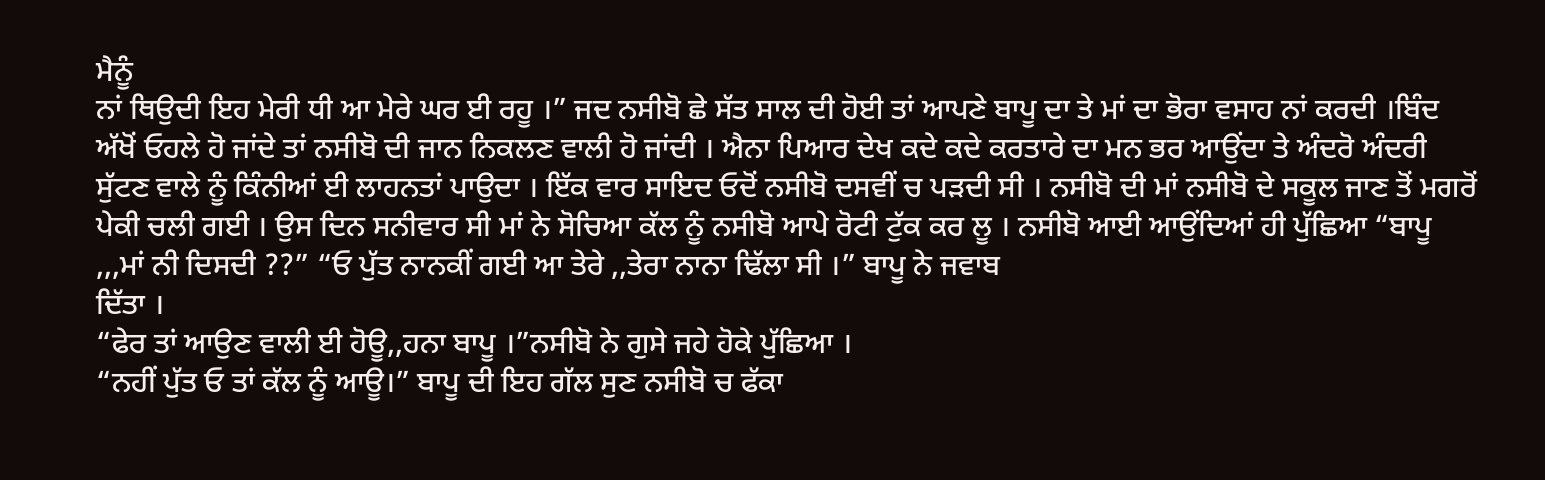ਮੈਨੂੰ
ਨਾਂ ਥਿਉਦੀ ਇਹ ਮੇਰੀ ਧੀ ਆ ਮੇਰੇ ਘਰ ਈ ਰਹੂ ।” ਜਦ ਨਸੀਬੋ ਛੇ ਸੱਤ ਸਾਲ ਦੀ ਹੋਈ ਤਾਂ ਆਪਣੇ ਬਾਪੂ ਦਾ ਤੇ ਮਾਂ ਦਾ ਭੋਰਾ ਵਸਾਹ ਨਾਂ ਕਰਦੀ ।ਬਿੰਦ ਅੱਖੋਂ ਓਹਲੇ ਹੋ ਜਾਂਦੇ ਤਾਂ ਨਸੀਬੋ ਦੀ ਜਾਨ ਨਿਕਲਣ ਵਾਲੀ ਹੋ ਜਾਂਦੀ । ਐਨਾ ਪਿਆਰ ਦੇਖ ਕਦੇ ਕਦੇ ਕਰਤਾਰੇ ਦਾ ਮਨ ਭਰ ਆਉਂਦਾ ਤੇ ਅੰਦਰੋ ਅੰਦਰੀ ਸੁੱਟਣ ਵਾਲੇ ਨੂੰ ਕਿੰਨੀਆਂ ਈ ਲਾਹਨਤਾਂ ਪਾਉਦਾ । ਇੱਕ ਵਾਰ ਸਾਇਦ ਓਦੋਂ ਨਸੀਬੋ ਦਸਵੀਂ ਚ ਪੜਦੀ ਸੀ । ਨਸੀਬੋ ਦੀ ਮਾਂ ਨਸੀਬੋ ਦੇ ਸਕੂਲ ਜਾਣ ਤੋਂ ਮਗਰੋਂ ਪੇਕੀ ਚਲੀ ਗਈ । ਉਸ ਦਿਨ ਸਨੀਵਾਰ ਸੀ ਮਾਂ ਨੇ ਸੋਚਿਆ ਕੱਲ ਨੂੰ ਨਸੀਬੋ ਆਪੇ ਰੋਟੀ ਟੁੱਕ ਕਰ ਲੂ । ਨਸੀਬੋ ਆਈ ਆਉਂਦਿਆਂ ਹੀ ਪੁੱਛਿਆ “ਬਾਪੂ ,,,ਮਾਂ ਨੀ ਦਿਸਦੀ ??” “ਓ ਪੁੱਤ ਨਾਨਕੀਂ ਗਈ ਆ ਤੇਰੇ ,,ਤੇਰਾ ਨਾਨਾ ਢਿੱਲਾ ਸੀ ।” ਬਾਪੂ ਨੇ ਜਵਾਬ
ਦਿੱਤਾ ।
“ਫੇਰ ਤਾਂ ਆਉਣ ਵਾਲੀ ਈ ਹੋਊ,,ਹਨਾ ਬਾਪੂ ।”ਨਸੀਬੋ ਨੇ ਗੁਸੇ ਜਹੇ ਹੋਕੇ ਪੁੱਛਿਆ ।
“ਨਹੀਂ ਪੁੱਤ ਓ ਤਾਂ ਕੱਲ ਨੂੰ ਆਊ।” ਬਾਪੂ ਦੀ ਇਹ ਗੱਲ ਸੁਣ ਨਸੀਬੋ ਚ ਫੱਕਾ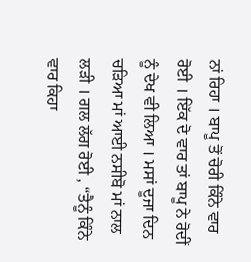ਨਾਂ ਰਿਹਾ । ਬਾਪੂ ਤੋਂ ਚੋਰੀ ਕਿੰਨੇ ਵਾਰ ਰੋਈ । ਇੱਕ ਦੋ ਵਾਰ ਤਾਂ ਬਾਪੂ ਨੇ ਰੋਦੀਂ ਨੂੰ ਦੇਖ ਵੀ ਲਿਆ । ਮਸਾਂ ਦੂਜਾ ਦਿਨ ਚੜਿਆ ਮਾਂ ਆਈ ਨਸੀਬੋ ਮਾਂ ਨਾਲ ਲੜੀ । ਗਲ ਲੱਗ ਰੋਈ , “ਤੈਨੂੰ ਕਿੰਨੇ ਵਾਰ ਕਿਹਾ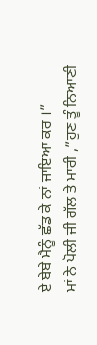ਏ ਬੇਬੇ ਮੈਨੂੰ ਛੱਡ ਕੇ ਨਾਂ ਜਾਇਆ ਕਰ ।”
ਮਾਂ ਨੇ ਪੋਲੀ ਜੀ ਗੱਲ ਤੇ ਮਾਰੀ ,”ਹੁਣ ਤੂੰ ਨਿਆਣੀ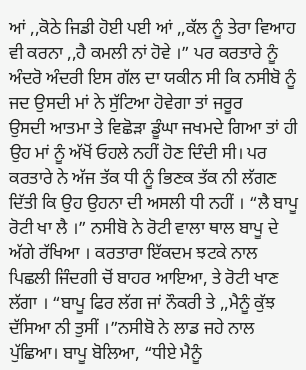ਆਂ ,,ਕੋਠੇ ਜਿਡੀ ਹੋਈ ਪਈ ਆਂ ,,ਕੱਲ ਨੂੰ ਤੇਰਾ ਵਿਆਹ ਵੀ ਕਰਨਾ ,,ਹੈ ਕਮਲੀ ਨਾਂ ਹੋਵੇ ।” ਪਰ ਕਰਤਾਰੇ ਨੂੰ ਅੰਦਰੋ ਅੰਦਰੀ ਇਸ ਗੱਲ ਦਾ ਯਕੀਨ ਸੀ ਕਿ ਨਸੀਬੋ ਨੂੰ ਜਦ ਉਸਦੀ ਮਾਂ ਨੇ ਸੁੱਟਿਆ ਹੋਵੇਗਾ ਤਾਂ ਜਰੂਰ
ਉਸਦੀ ਆਤਮਾ ਤੇ ਵਿਛੋੜਾ ਡੂੰਘਾ ਜਖਮਦੇ ਗਿਆ ਤਾਂ ਹੀ ਉਹ ਮਾਂ ਨੂੰ ਅੱਖੋਂ ਓਹਲੇ ਨਹੀਂ ਹੋਣ ਦਿੰਦੀ ਸੀ। ਪਰ ਕਰਤਾਰੇ ਨੇ ਅੱਜ ਤੱਕ ਧੀ ਨੂੰ ਭਿਣਕ ਤੱਕ ਨੀ ਲੱਗਣ ਦਿੱਤੀ ਕਿ ਉਹ ਉਹਨਾ ਦੀ ਅਸਲੀ ਧੀ ਨਹੀਂ । “ਲੈ ਬਾਪੂ ਰੋਟੀ ਖਾ ਲੈ ।” ਨਸੀਬੋ ਨੇ ਰੋਟੀ ਵਾਲਾ ਥਾਲ ਬਾਪੂ ਦੇ ਅੱਗੇ ਰੱਖਿਆ । ਕਰਤਾਰਾ ਇੱਕਦਮ ਝਟਕੇ ਨਾਲ ਪਿਛਲੀ ਜਿੰਦਗੀ ਚੋਂ ਬਾਹਰ ਆਇਆ, ਤੇ ਰੋਟੀ ਖਾਣ ਲੱਗਾ । “ਬਾਪੂ ਫਿਰ ਲੱਗ ਜਾਂ ਨੌਕਰੀ ਤੇ ,,ਮੈਨੂੰ ਕੁੱਝ ਦੱਸਿਆ ਨੀ ਤੁਸੀਂ ।”ਨਸੀਬੋ ਨੇ ਲਾਡ ਜਹੇ ਨਾਲ ਪੁੱਛਿਆ। ਬਾਪੂ ਬੋਲਿਆ, “ਧੀਏ ਮੈਨੂੰ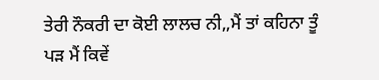ਤੇਰੀ ਨੌਕਰੀ ਦਾ ਕੋਈ ਲਾਲਚ ਨੀ,,ਮੈਂ ਤਾਂ ਕਹਿਨਾ ਤੂੰ ਪੜ ਮੈਂ ਕਿਵੇਂ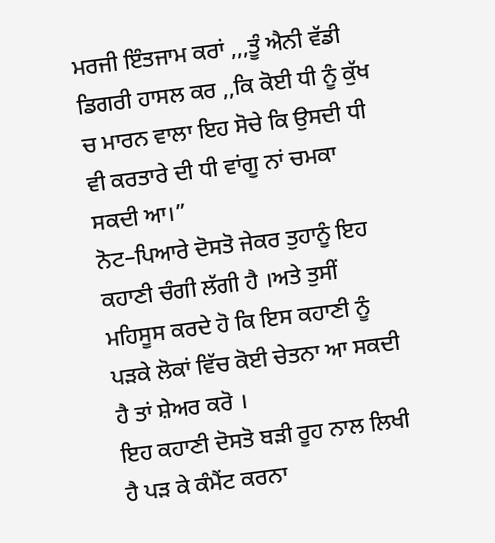ਮਰਜੀ ਇੰਤਜਾਮ ਕਰਾਂ ,,,ਤੂੰ ਐਨੀ ਵੱਡੀ ਡਿਗਰੀ ਹਾਸਲ ਕਰ ,,ਕਿ ਕੋਈ ਧੀ ਨੂੰ ਕੁੱਖ ਚ ਮਾਰਨ ਵਾਲਾ ਇਹ ਸੋਚੇ ਕਿ ਉਸਦੀ ਧੀ ਵੀ ਕਰਤਾਰੇ ਦੀ ਧੀ ਵਾਂਗੂ ਨਾਂ ਚਮਕਾ ਸਕਦੀ ਆ।”
ਨੋਟ–ਪਿਆਰੇ ਦੋਸਤੋ ਜੇਕਰ ਤੁਹਾਨੂੰ ਇਹ ਕਹਾਣੀ ਚੰਗੀ ਲੱਗੀ ਹੈ ।ਅਤੇ ਤੁਸੀਂ ਮਹਿਸੂਸ ਕਰਦੇ ਹੋ ਕਿ ਇਸ ਕਹਾਣੀ ਨੂੰ ਪੜਕੇ ਲੋਕਾਂ ਵਿੱਚ ਕੋਈ ਚੇਤਨਾ ਆ ਸਕਦੀ ਹੈ ਤਾਂ ਸ਼ੇਅਰ ਕਰੋ ।
ਇਹ ਕਹਾਣੀ ਦੋਸਤੋ ਬੜੀ ਰੂਹ ਨਾਲ ਲਿਖੀ ਹੈ ਪੜ ਕੇ ਕੰਮੈਂਟ ਕਰਨਾ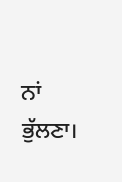ਨਾਂ ਭੁੱਲਣਾ।